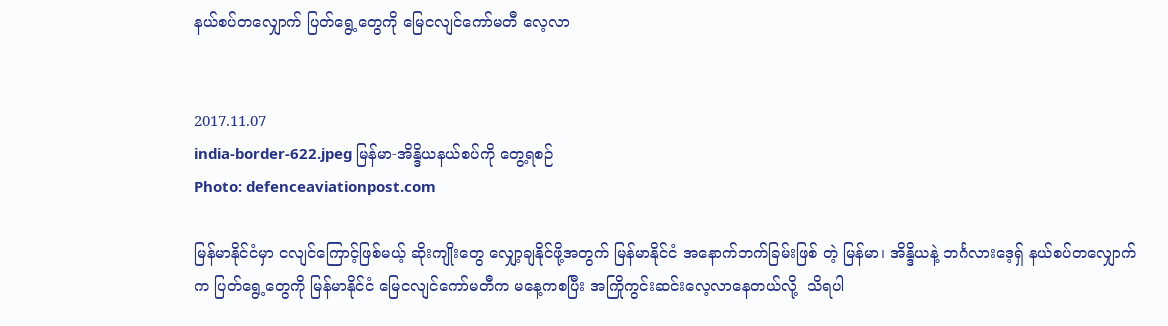နယ်စပ်တလျှောက် ပြတ်ရွေ့တွေကို မြေငလျင်ကော်မတီ လေ့လာ


2017.11.07
india-border-622.jpeg မြန်မာ-အိန္ဒိယနယ်စပ်ကို တွေ့ရစဉ်
Photo: defenceaviationpost.com

မြန်မာနိုင်ငံမှာ ငလျင်ကြောင့်ဖြစ်မယ့် ဆိုးကျိုးတွေ လျှော့ချနိုင်ဖို့အတွက် မြန်မာနိုင်ငံ အနောက်ဘက်ခြမ်းဖြစ် တဲ့ မြန်မာ၊ အိန္ဒိယနဲ့ ဘင်္ဂလားဒေ့ရှ် နယ်စပ်တလျှောက်က ပြတ်ရွေ့တွေကို မြန်မာနိုင်ငံ မြေငလျင်ကော်မတီက မနေ့ကစပြီး အကြိုကွင်းဆင်းလေ့လာနေတယ်လို့  သိရပါ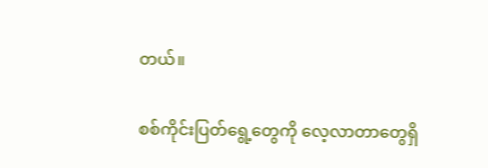တယ်။

စစ်ကိုင်းပြတ်ရွေ့တွေကို လေ့လာတာတွေရှိ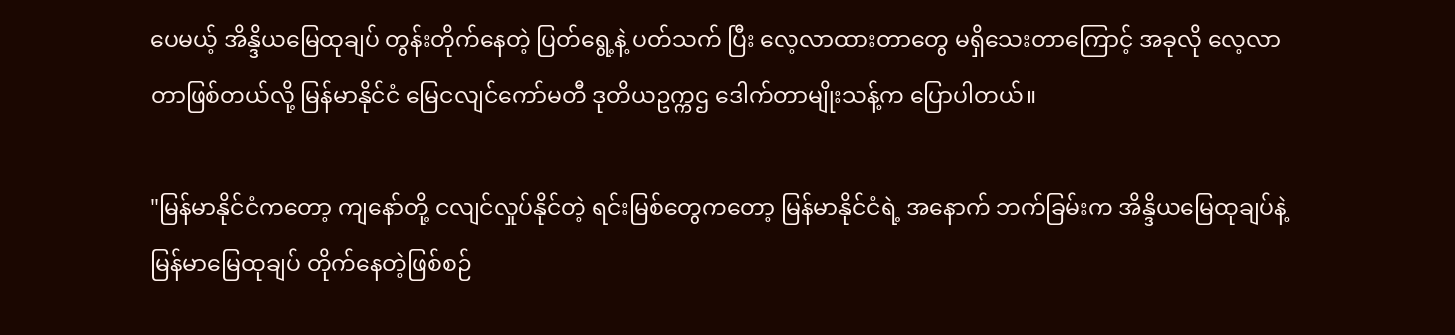ပေမယ့် အိန္ဒိယမြေထုချပ် တွန်းတိုက်နေတဲ့ ပြတ်ရွေ့နဲ့ ပတ်သက် ပြီး လေ့လာထားတာတွေ မရှိသေးတာကြောင့် အခုလို လေ့လာတာဖြစ်တယ်လို့ မြန်မာနိုင်ငံ မြေငလျင်ကော်မတီ ဒုတိယဥက္ကဌ ဒေါက်တာမျိုးသန့်က ပြောပါတယ်။

"မြန်မာနိုင်ငံကတော့ ကျနော်တို့ ငလျင်လှုပ်နိုင်တဲ့ ရင်းမြစ်တွေကတော့ မြန်မာနိုင်ငံရဲ့ အနောက် ဘက်ခြမ်းက အိန္ဒိယမြေထုချပ်နဲ့ မြန်မာမြေထုချပ် တိုက်နေတဲ့ဖြစ်စဉ်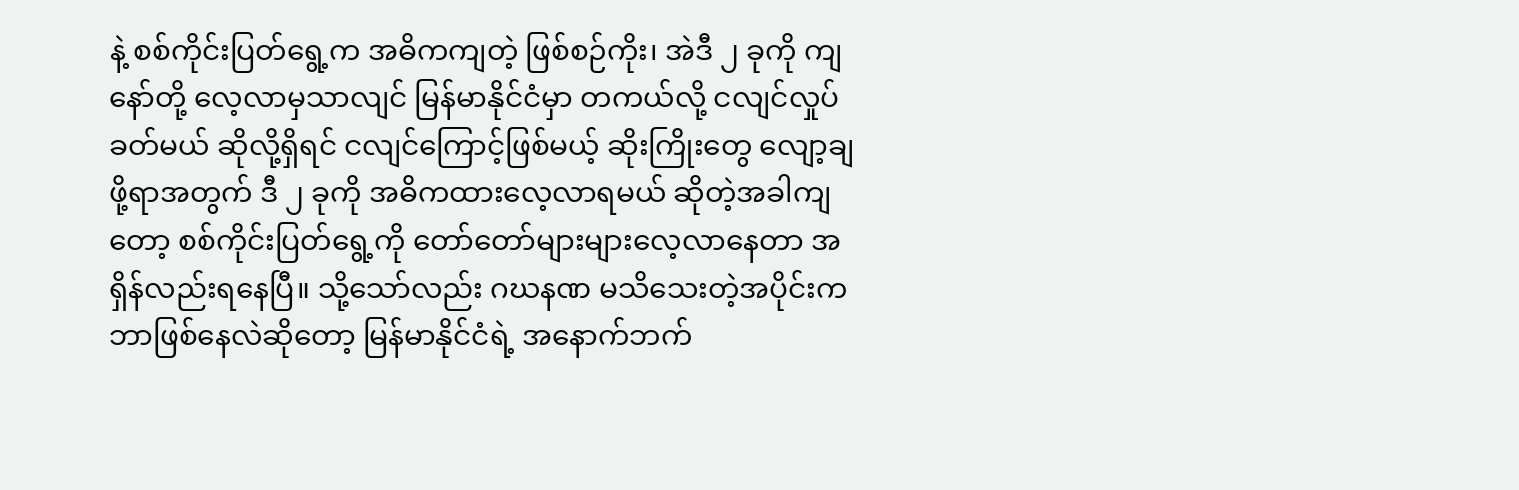နဲ့ စစ်ကိုင်းပြတ်ရွေ့က အဓိကကျတဲ့ ဖြစ်စဉ်ကိုး၊ အဲဒီ ၂ ခုကို ကျနော်တို့ လေ့လာမှသာလျင် မြန်မာနိုင်ငံမှာ တကယ်လို့ ငလျင်လှုပ်ခတ်မယ် ဆိုလို့ရှိရင် ငလျင်ကြောင့်ဖြစ်မယ့် ဆိုးကြိုးတွေ လျော့ချဖို့ရာအတွက် ဒီ ၂ ခုကို အဓိကထားလေ့လာရမယ် ဆိုတဲ့အခါကျတော့ စစ်ကိုင်းပြတ်ရွေ့ကို တော်တော်များများလေ့လာနေတာ အရှိန်လည်းရနေပြီ။ သို့သော်လည်း ဂဃနဏ မသိသေးတဲ့အပိုင်းက ဘာဖြစ်နေလဲဆိုတော့ မြန်မာနိုင်ငံရဲ့ အနောက်ဘက်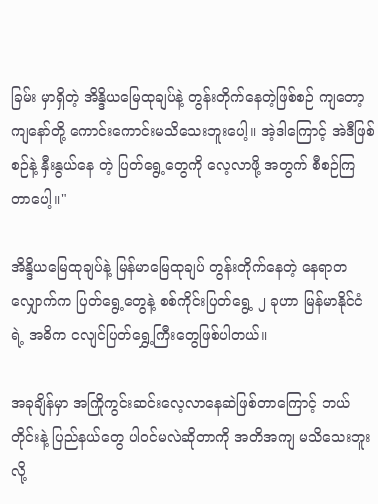ခြမ်း မှာရှိတဲ့ အိန္ဒိယမြေထုချပ်နဲ့ တွန်းတိုက်နေတဲ့ဖြစ်စဉ် ကျတော့ ကျနော်တို့ ကောင်းကောင်းမသိသေးဘူးပေါ့။ အဲ့ဒါကြောင့် အဲဒီဖြစ်စဉ်နဲ့ နှီးနွယ်နေ တဲ့ ပြတ်ရွေ့တွေကို လေ့လာဖို့ အတွက် စီစဉ်ကြတာပေါ့။"

အိန္ဒိယမြေထုချပ်နဲ့ မြန်မာမြေထုချပ် တွန်းတိုက်နေတဲ့ နေရာတလျှောက်က ပြတ်ရွေ့တွေနဲ့ စစ်ကိုင်းပြတ်ရွေ့ ၂ ခုဟာ မြန်မာနိုင်ငံရဲ့ အဓိက ငလျင်ပြတ်ရွှေ့ကြီးတွေဖြစ်ပါတယ်။

အခုချိန်မှာ အကြိုကွင်းဆင်းလေ့လာနေဆဲဖြစ်တာကြောင့် ဘယ်တိုင်းနဲ့ ပြည်နယ်တွေ ပါဝင်မလဲဆိုတာကို အတိအကျ မသိသေးဘူးလို့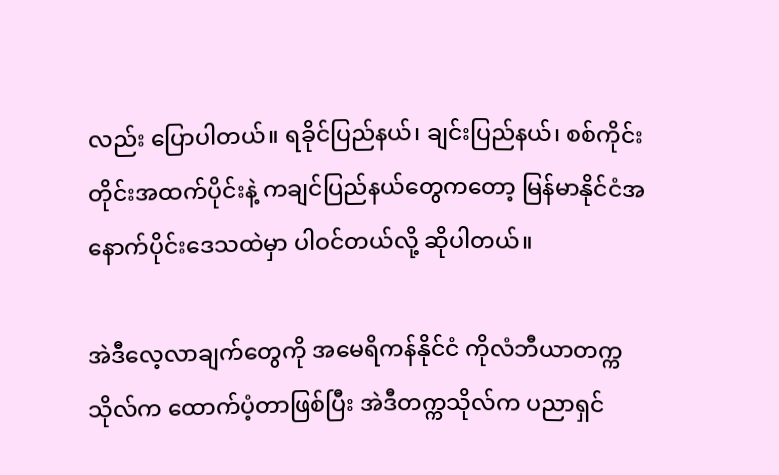လည်း ပြောပါတယ်။ ရခိုင်ပြည်နယ်၊ ချင်းပြည်နယ်၊ စစ်ကိုင်းတိုင်းအထက်ပိုင်းနဲ့ ကချင်ပြည်နယ်တွေကတော့ မြန်မာနိုင်ငံအနောက်ပိုင်းဒေသထဲမှာ ပါဝင်တယ်လို့ ဆိုပါတယ်။

အဲဒီလေ့လာချက်တွေကို အမေရိကန်နိုင်ငံ ကိုလံဘီယာတက္ကသိုလ်က ထောက်ပံ့တာဖြစ်ပြီး အဲဒီတက္ကသိုလ်က ပညာရှင်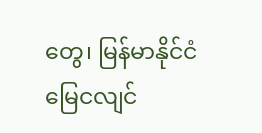တွေ၊ မြန်မာနိုင်ငံ မြေငလျင်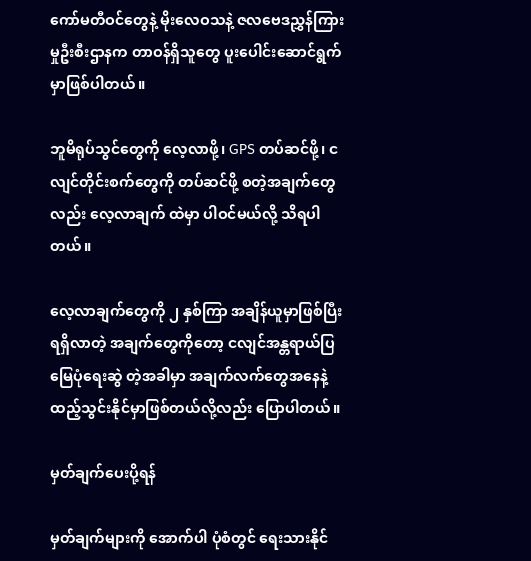ကော်မတီဝင်တွေနဲ့ မိုးလေဝသနဲ့ ဇလဗေဒညွှန်ကြားမှုဦးစီးဌာနက တာဝန်ရှိသူတွေ ပူးပေါင်းဆောင်ရွက်မှာဖြစ်ပါတယ်။

ဘူမိရုပ်သွင်တွေကို လေ့လာဖို့၊ GPS တပ်ဆင်ဖို့၊ ငလျင်တိုင်းစက်တွေကို တပ်ဆင်ဖို့ စတဲ့အချက်တွေ လည်း လေ့လာချက် ထဲမှာ ပါဝင်မယ်လို့ သိရပါတယ်။

လေ့လာချက်တွေကို ၂ နှစ်ကြာ အချိန်ယူမှာဖြစ်ပြီး ရရှိလာတဲ့ အချက်တွေကိုတော့ ငလျင်အန္တရာယ်ပြမြေပုံရေးဆွဲ တဲ့အခါမှာ အချက်လက်တွေအနေနဲ့ ထည့်သွင်းနိုင်မှာဖြစ်တယ်လို့လည်း ပြောပါတယ်။

မှတ်ချက်ပေးပို့ရန်

မှတ်ချက်များကို အောက်ပါ ပုံစံတွင် ရေးသားနိုင်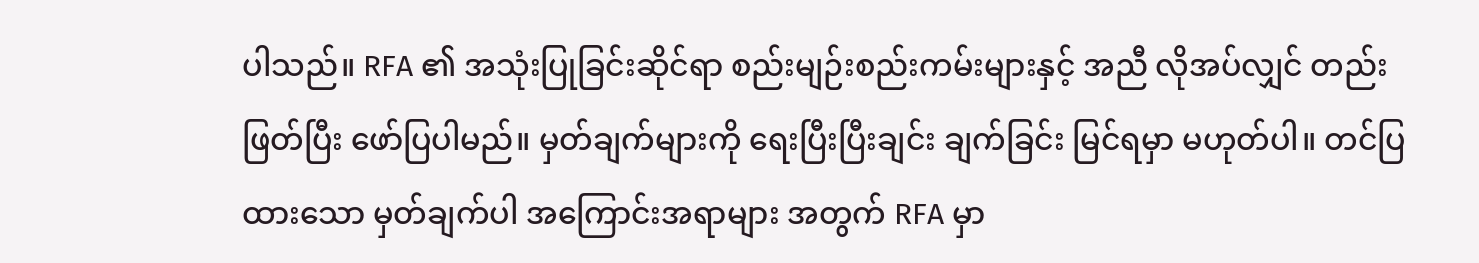ပါသည်။ RFA ၏ အသုံးပြုခြင်းဆိုင်ရာ စည်းမျဉ်းစည်းကမ်းများနှင့် အညီ လိုအပ်လျှင် တည်းဖြတ်ပြီး ဖော်ပြပါမည်။ မှတ်ချက်များကို ရေးပြီးပြီးချင်း ချက်ခြင်း မြင်ရမှာ မဟုတ်ပါ။ တင်ပြထားသော မှတ်ချက်ပါ အကြောင်းအရာများ အတွက် RFA မှာ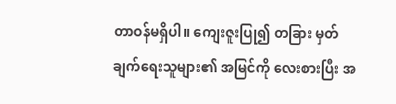တာဝန်မရှိပါ။ ကျေးဇူးပြု၍ တခြား မှတ်ချက်ရေးသူများ၏ အမြင်ကို လေးစားပြီး အ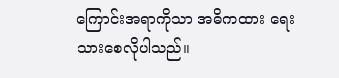ကြောင်းအရာကိုသာ အဓိကထား ရေးသားစေလိုပါသည်။